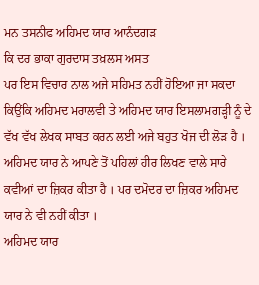ਮਨ ਤਸਨੀਫ ਅਹਿਮਦ ਯਾਰ ਆਨੰਦਗੜ
ਕਿ ਦਰ ਭਾਕਾ ਗੁਰਦਾਸ ਤਖ਼ਲਸ ਅਸਤ
ਪਰ ਇਸ ਵਿਚਾਰ ਨਾਲ ਅਜੇ ਸਹਿਮਤ ਨਹੀਂ ਹੋਇਆ ਜਾ ਸਕਦਾ ਕਿਉਂਕਿ ਅਹਿਮਦ ਮਰਾਲਵੀ ਤੇ ਅਹਿਮਦ ਯਾਰ ਇਸਲਾਮਗੜ੍ਹੀ ਨੂੰ ਦੇ ਵੱਖ ਵੱਖ ਲੇਖਕ ਸਾਬਤ ਕਰਨ ਲਈ ਅਜੇ ਬਹੁਤ ਖੋਜ ਦੀ ਲੋੜ ਹੈ ।
ਅਹਿਮਦ ਯਾਰ ਨੇ ਆਪਣੇ ਤੋਂ ਪਹਿਲਾਂ ਹੀਰ ਲਿਖਣ ਵਾਲੇ ਸਾਰੇ ਕਵੀਆਂ ਦਾ ਜ਼ਿਕਰ ਕੀਤਾ ਹੈ । ਪਰ ਦਮੋਦਰ ਦਾ ਜ਼ਿਕਰ ਅਹਿਮਦ ਯਾਰ ਨੇ ਵੀ ਨਹੀਂ ਕੀਤਾ ।
ਅਹਿਮਦ ਯਾਰ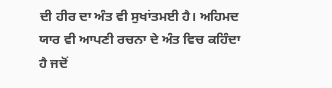ਦੀ ਹੀਰ ਦਾ ਅੰਤ ਵੀ ਸੁਖਾਂਤਮਈ ਹੈ। ਅਹਿਮਦ ਯਾਰ ਵੀ ਆਪਣੀ ਰਚਨਾ ਦੇ ਅੰਤ ਵਿਚ ਕਹਿੰਦਾ ਹੈ ਜਦੋਂ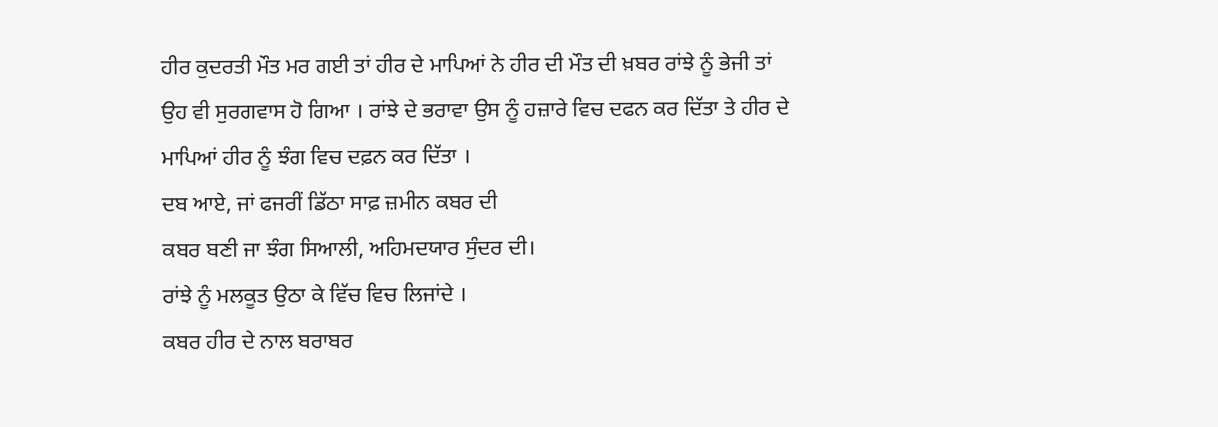ਹੀਰ ਕੁਦਰਤੀ ਮੌਤ ਮਰ ਗਈ ਤਾਂ ਹੀਰ ਦੇ ਮਾਪਿਆਂ ਨੇ ਹੀਰ ਦੀ ਮੌਤ ਦੀ ਖ਼ਬਰ ਰਾਂਝੇ ਨੂੰ ਭੇਜੀ ਤਾਂ ਉਹ ਵੀ ਸੁਰਗਵਾਸ ਹੋ ਗਿਆ । ਰਾਂਝੇ ਦੇ ਭਰਾਵਾ ਉਸ ਨੂੰ ਹਜ਼ਾਰੇ ਵਿਚ ਦਫਨ ਕਰ ਦਿੱਤਾ ਤੇ ਹੀਰ ਦੇ ਮਾਪਿਆਂ ਹੀਰ ਨੂੰ ਝੰਗ ਵਿਚ ਦਫ਼ਨ ਕਰ ਦਿੱਤਾ ।
ਦਬ ਆਏ, ਜਾਂ ਫਜਰੀਂ ਡਿੱਠਾ ਸਾਫ਼ ਜ਼ਮੀਨ ਕਬਰ ਦੀ
ਕਬਰ ਬਣੀ ਜਾ ਝੰਗ ਸਿਆਲੀ, ਅਹਿਮਦਯਾਰ ਸੁੰਦਰ ਦੀ।
ਰਾਂਝੇ ਨੂੰ ਮਲਕੂਤ ਉਠਾ ਕੇ ਵਿੱਚ ਵਿਚ ਲਿਜਾਂਦੇ ।
ਕਬਰ ਹੀਰ ਦੇ ਨਾਲ ਬਰਾਬਰ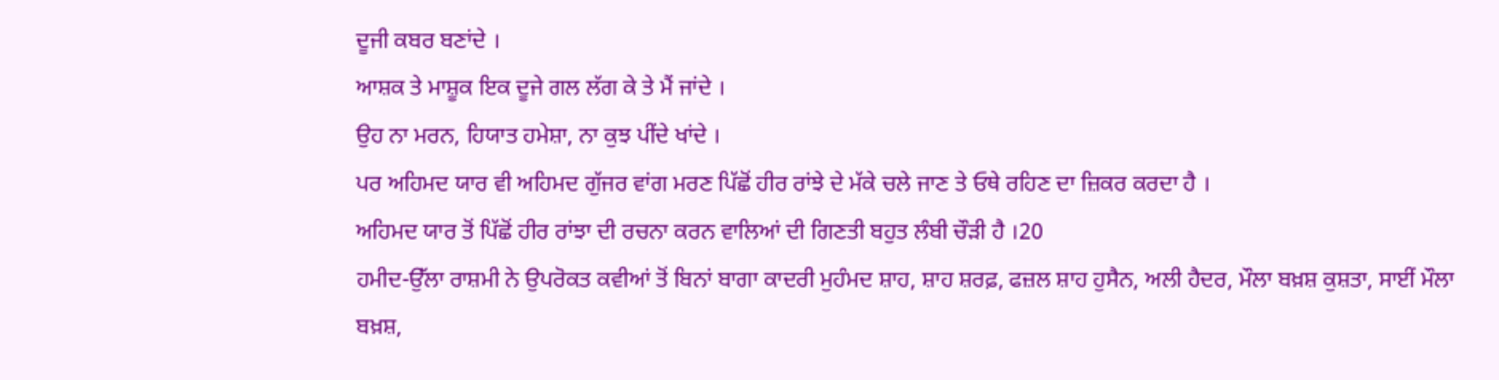ਦੂਜੀ ਕਬਰ ਬਣਾਂਦੇ ।
ਆਸ਼ਕ ਤੇ ਮਾਸ਼ੂਕ ਇਕ ਦੂਜੇ ਗਲ ਲੱਗ ਕੇ ਤੇ ਮੈਂ ਜਾਂਦੇ ।
ਉਹ ਨਾ ਮਰਨ, ਹਿਯਾਤ ਹਮੇਸ਼ਾ, ਨਾ ਕੁਝ ਪੀਂਦੇ ਖਾਂਦੇ ।
ਪਰ ਅਹਿਮਦ ਯਾਰ ਵੀ ਅਹਿਮਦ ਗੁੱਜਰ ਵਾਂਗ ਮਰਣ ਪਿੱਛੋਂ ਹੀਰ ਰਾਂਝੇ ਦੇ ਮੱਕੇ ਚਲੇ ਜਾਣ ਤੇ ਓਥੇ ਰਹਿਣ ਦਾ ਜ਼ਿਕਰ ਕਰਦਾ ਹੈ ।
ਅਹਿਮਦ ਯਾਰ ਤੋਂ ਪਿੱਛੋਂ ਹੀਰ ਰਾਂਝਾ ਦੀ ਰਚਨਾ ਕਰਨ ਵਾਲਿਆਂ ਦੀ ਗਿਣਤੀ ਬਹੁਤ ਲੰਬੀ ਚੌੜੀ ਹੈ ।20
ਹਮੀਦ-ਉੱਲਾ ਰਾਸ਼ਮੀ ਨੇ ਉਪਰੋਕਤ ਕਵੀਆਂ ਤੋਂ ਬਿਨਾਂ ਬਾਗਾ ਕਾਦਰੀ ਮੁਹੰਮਦ ਸ਼ਾਹ, ਸ਼ਾਹ ਸ਼ਰਫ਼, ਫਜ਼ਲ ਸ਼ਾਹ ਹੁਸੈਨ, ਅਲੀ ਹੈਦਰ, ਮੌਲਾ ਬਖ਼ਸ਼ ਕੁਸ਼ਤਾ, ਸਾਈਂ ਮੌਲਾ ਬਖ਼ਸ਼,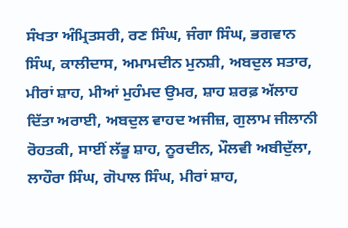ਸੰਖਤਾ ਅੰਮ੍ਰਿਤਸਰੀ, ਰਣ ਸਿੰਘ, ਜੰਗਾ ਸਿੰਘ, ਭਗਵਾਨ ਸਿੰਘ, ਕਾਲੀਦਾਸ, ਅਮਾਮਦੀਨ ਮੁਨਸ਼ੀ, ਅਬਦੁਲ ਸਤਾਰ, ਮੀਰਾਂ ਸ਼ਾਹ, ਮੀਆਂ ਮੁਹੰਮਦ ਉਮਰ, ਸ਼ਾਹ ਸ਼ਰਫ਼ ਅੱਲਾਹ ਦਿੱਤਾ ਅਰਾਈ, ਅਬਦੁਲ ਵਾਹਦ ਅਜੀਜ਼, ਗੁਲਾਮ ਜੀਲਾਨੀ ਰੋਹਤਕੀ, ਸਾਈਂ ਲੱਭੂ ਸ਼ਾਹ, ਨੂਰਦੀਨ, ਮੌਲਵੀ ਅਬੀਦੁੱਲਾ, ਲਾਹੌਰਾ ਸਿੰਘ, ਗੋਪਾਲ ਸਿੰਘ, ਮੀਰਾਂ ਸ਼ਾਹ,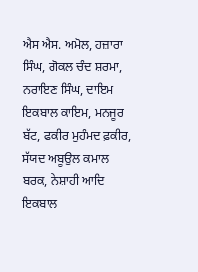ਐਸ ਐਸ. ਅਮੋਲ, ਹਜ਼ਾਰਾ ਸਿੰਘ, ਗੋਕਲ ਚੰਦ ਸ਼ਰਮਾ, ਨਰਾਇਣ ਸਿੰਘ, ਦਾਇਮ ਇਕਬਾਲ ਕਾਇਮ, ਮਨਜੂਰ ਬੱਟ, ਫਕੀਰ ਮੁਹੰਮਦ ਫ਼ਕੀਰ, ਸੱਯਦ ਅਬੂਉਲ ਕਮਾਲ ਬਰਕ, ਨੇਸ਼ਾਹੀ ਆਦਿ
ਇਕਬਾਲ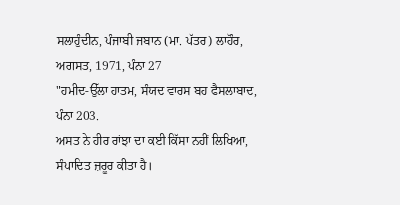ਸਲਾਹੁੰਦੀਨ, ਪੰਜਾਬੀ ਜਬਾਨ (ਮਾ. ਪੱਤਰ) ਲਾਹੌਰ, ਅਗਸਤ, 1971, ਪੰਨਾ 27
"ਹਮੀਦ-ਉੱਲਾ ਹਾਤਮ, ਸੰਯਦ ਵਾਰਸ ਬਹ ਫੈਸਲਾਬਾਦ, ਪੰਨਾ 203.
ਅਸਤ ਨੇ ਹੀਰ ਰਾਂਝਾ ਦਾ ਕਈ ਕਿੱਸਾ ਨਹੀਂ ਲਿਖਿਆ, ਸੰਪਾਦਿਤ ਜ਼ਰੂਰ ਕੀਤਾ ਹੈ।